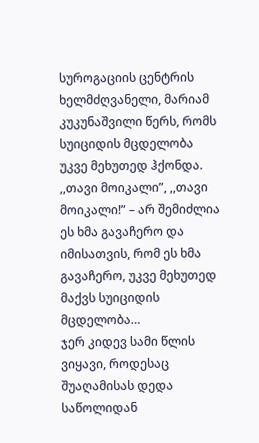სუროგაციის ცენტრის ხელმძღვანელი, მარიამ კუკუნაშვილი წერს, რომს სუიციდის მცდელობა უკვე მეხუთედ ჰქონდა.
,,თავი მოიკალი”, ,,თავი მოიკალი!” – არ შემიძლია ეს ხმა გავაჩერო და იმისათვის, რომ ეს ხმა გავაჩერო, უკვე მეხუთედ მაქვს სუიციდის მცდელობა…
ჯერ კიდევ სამი წლის ვიყავი, როდესაც შუაღამისას დედა საწოლიდან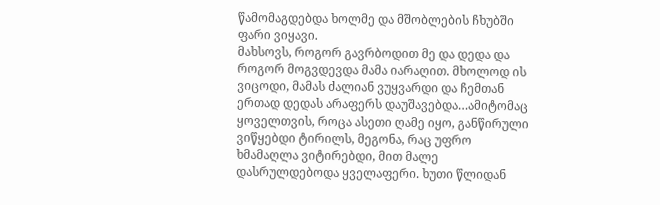წამომაგდებდა ხოლმე და მშობლების ჩხუბში ფარი ვიყავი.
მახსოვს, როგორ გავრბოდით მე და დედა და როგორ მოგვდევდა მამა იარაღით. მხოლოდ ის ვიცოდი, მამას ძალიან ვუყვარდი და ჩემთან ერთად დედას არაფერს დაუშავებდა…ამიტომაც ყოველთვის, როცა ასეთი ღამე იყო, განწირული ვიწყებდი ტირილს, მეგონა, რაც უფრო ხმამაღლა ვიტირებდი, მით მალე დასრულდებოდა ყველაფერი. ხუთი წლიდან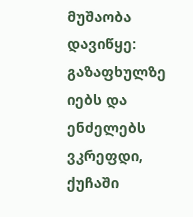მუშაობა დავიწყე: გაზაფხულზე იებს და ენძელებს ვკრეფდი, ქუჩაში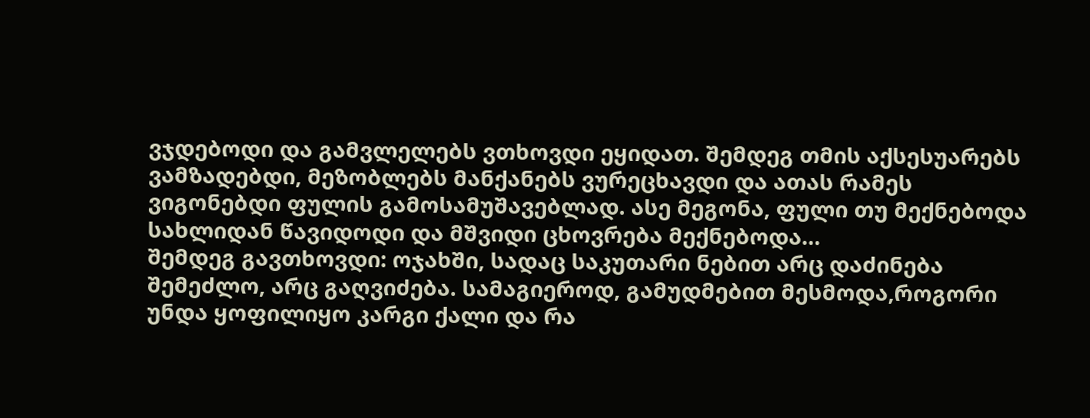ვჯდებოდი და გამვლელებს ვთხოვდი ეყიდათ. შემდეგ თმის აქსესუარებს ვამზადებდი, მეზობლებს მანქანებს ვურეცხავდი და ათას რამეს ვიგონებდი ფულის გამოსამუშავებლად. ასე მეგონა, ფული თუ მექნებოდა სახლიდან წავიდოდი და მშვიდი ცხოვრება მექნებოდა…
შემდეგ გავთხოვდი: ოჯახში, სადაც საკუთარი ნებით არც დაძინება შემეძლო, არც გაღვიძება. სამაგიეროდ, გამუდმებით მესმოდა,როგორი უნდა ყოფილიყო კარგი ქალი და რა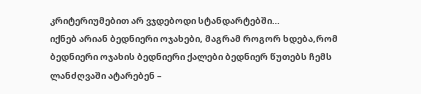კრიტერიუმებით არ ვჯდებოდი სტანდარტებში…
იქნებ არიან ბედნიერი ოჯახები, მაგრამ როგორ ხდება,რომ ბედნიერი ოჯახის ბედნიერი ქალები ბედნიერ წუთებს ჩემს ლანძღვაში ატარებენ –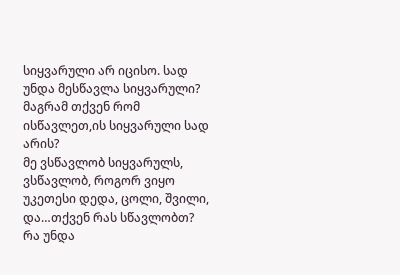სიყვარული არ იცისო. სად უნდა მესწავლა სიყვარული? მაგრამ თქვენ რომ ისწავლეთ,ის სიყვარული სად არის?
მე ვსწავლობ სიყვარულს, ვსწავლობ, როგორ ვიყო უკეთესი დედა, ცოლი, შვილი, და…თქვენ რას სწავლობთ? რა უნდა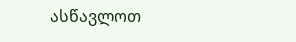ასწავლოთ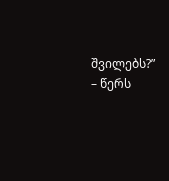შვილებს?” – წერს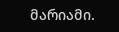მარიამი.